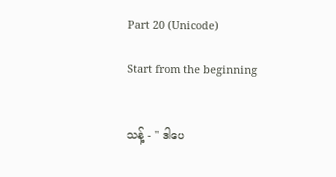Part 20 (Unicode)

Start from the beginning


သန့် - " ဒါပေ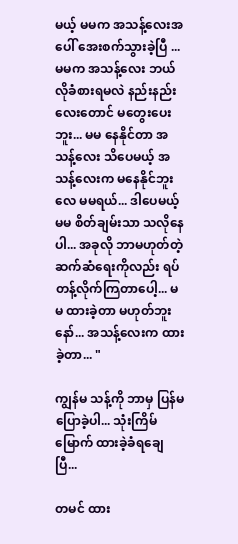မယ့် မမက အသန့်လေးအပေါ် အေးစက်သွားခဲ့ပြီ ... မမက အသန့်လေး ဘယ်လိုခံစားရမလဲ နည်းနည်းလေးတောင် မတွေးပေးဘူး... မမ နေနိုင်တာ အသန့်လေး သိပေမယ့် အသန့်လေးက မနေနိုင်ဘူးလေ မမရယ်... ဒါပေမယ့် မမ စိတ်ချမ်းသာ သလိုနေပါ... အခုလို ဘာမဟုတ်တဲ့ ဆက်ဆံရေးကိုလည်း ရပ်တန့်လိုက်ကြတာပေါ့... မမ ထားခဲ့တာ မဟုတ်ဘူးနော်... အသန့်လေးက ထားခဲ့တာ... "

ကျွန်မ သန့်ကို ဘာမှ ပြန်မပြောခဲ့ပါ... သုံးကြိမ်မြောက် ထားခဲ့ခံရချေပြီ...

တမင် ထား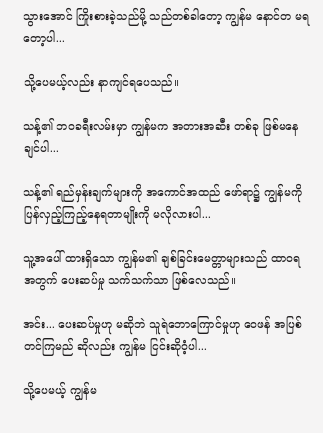သွားအောင် ကြိုးစားခဲ့သည်မို့ သည်တစ်ခါတော့ ကျွန်မ နောင်တ မရတော့ပါ...

သို့ပေမယ့်လည်း နာကျင်ရပေသည်။

သန့်၏ ဘဝခရီးလမ်းမှာ ကျွန်မက အတားအဆီး တစ်ခု ဖြစ်မနေချင်ပါ...

သန့်၏ ရည်မှန်းချက်များကို အကောင်အထည် ဖော်ရာ၌ ကျွန်မကို ပြန်လှည့်ကြည့်နေရတာမျိုးကို မလိုလားပါ...

သူ့အပေါ် ထားရှိသော ကျွန်မ၏ ချစ်ခြင်းမေတ္တာများသည် ထာဝရအတွက် ပေးဆပ်မှု သက်သက်သာ ဖြစ်လေသည်။

အင်း... ပေးဆပ်မှုဟု မဆိုဘဲ သူရဲဘောကြောင်မှုဟု ဝေဖန် အပြစ်တင်ကြမည် ဆိုလည်း ကျွန်မ ငြင်းဆိုဝံ့ပါ...

သို့ပေမယ့် ကျွန်မ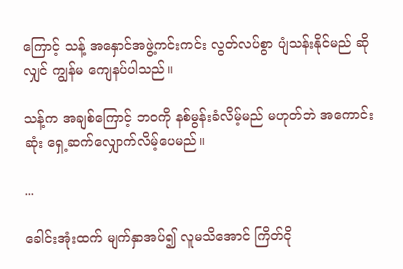ကြောင့် သန့် အနှောင်အဖွဲ့ကင်းကင်း လွတ်လပ်စွာ ပျံသန်းနိုင်မည် ဆိုလျှင် ကျွန်မ ကျေနပ်ပါသည်။

သန့်က အချစ်ကြောင့် ဘဝကို နစ်မွန်းခံလိမ့်မည် မဟုတ်ဘဲ အကောင်းဆုံး ရှေ့ဆက်လျှောက်လိမ့်ပေမည်။

...

ခေါင်းအုံးထက် မျက်နှာအပ်၍ လူမသိအောင် ကြိတ်ငို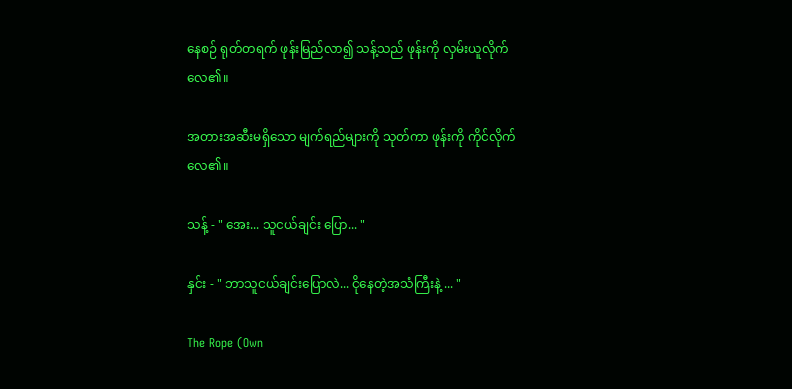နေစဉ် ရုတ်တရက် ဖုန်းမြည်လာ၍ သန့်သည် ဖုန်းကို လှမ်းယူလိုက်လေ၏။

အတားအဆီးမရှိသော မျက်ရည်များကို သုတ်ကာ ဖုန်းကို ကိုင်လိုက်လေ၏။

သန့် - " အေး... သူငယ်ချင်း ပြော... "

နှင်း - " ဘာသူငယ်ချင်းပြောလဲ... ငိုနေတဲ့အသံကြီးနဲ့ ... "

The Rope (Own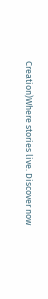Creation)Where stories live. Discover now